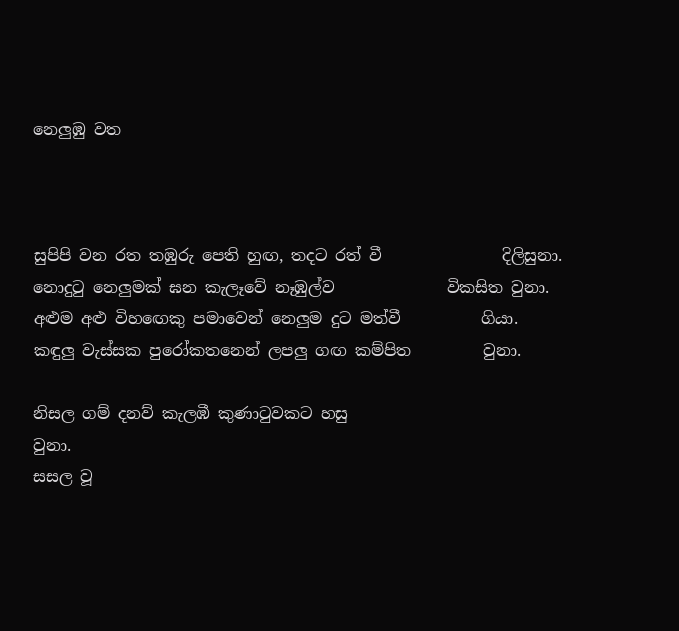නෙලුඹු වත



සුපිපි වන රත තඹුරු පෙති හුඟ, තදට රත් වී               දිලිසුනා.
නොදුටු නෙලුමක් ඝන කැලෑවේ නෑඹුල්ව              විකසිත වුනා.
අළුම අළු විහඟෙකු පමාවෙන් නෙලුම දුට මත්වී          ගියා.
කඳුලු වැස්සක පුරෝකතනෙන් ලපලු ගඟ කම්පිත         වුනා.

නිසල ගම් දනව් කැලඹී කුණාටුවකට හසු                            වුනා.
සසල වූ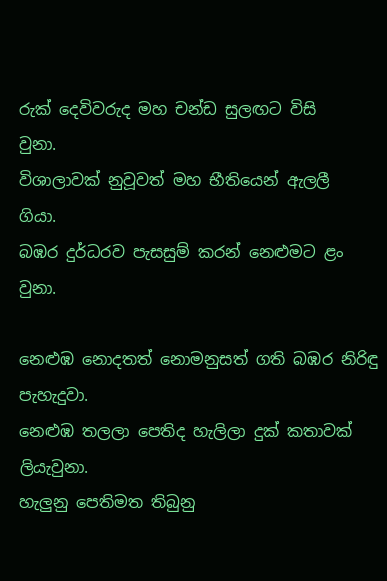රුක් දෙවිවරුද මහ චන්ඩ සුලඟට විසි                වුනා.
විශාලාවක් නුවූවත් මහ භීතියෙන් ඇලලී                             ගියා.
බඹර දුර්ධරව පැසසුම් කරන් නෙළුමට ළං                           වුනා.

නෙළුඹ නොදතත් නොමනුසත් ගති බඹර නිරිඳු       පැහැදුවා.
නෙළුඹ තලලා පෙතිද හැලිලා දුක් කතාවක්                     ලියැවුනා.
හැලුනු පෙතිමත තිබුනු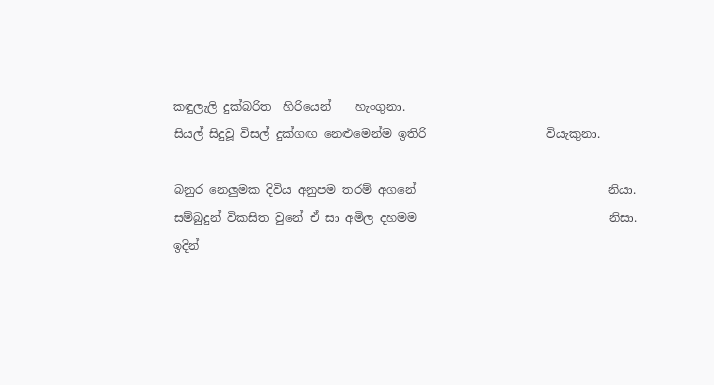කඳුලැලි දුක්බරිත  හිරියෙන්    හැංගුනා.
සියල් සිදුවූ විසල් දුක්ගඟ නෙළුමෙන්ම ඉතිරි                    වියැකුනා.

බනුර නෙලුමක දිවිය අනුපම තරම් අගනේ                                නියා.
සම්බුදුන් විකසිත වුනේ ඒ සා අමිල දහමම                                නිසා.
ඉදින්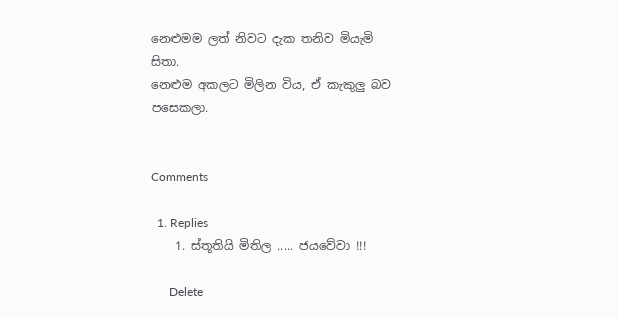නෙළුමම ලත් නිවට දැක තනිව මියැමි                              සිතා.
නෙළුම අකලට මිලින විය, ඒ කැකුලු බව                            පසෙකලා.


Comments

  1. Replies
    1. ස්තූතියි මිතිල ..... ජයවේවා !!!

      Delete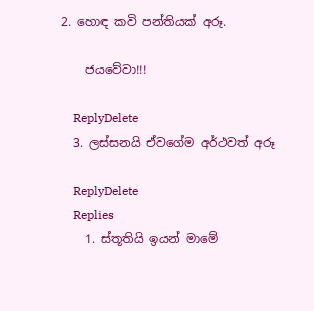2. හොඳ කවි පන්තියක් අරූ.

    ජයවේවා!!!

    ReplyDelete
  3. ලස්සනයි ඒවගේම අර්ථවත් අරූ

    ReplyDelete
    Replies
    1. ස්තූතියි ඉයන් මාමේ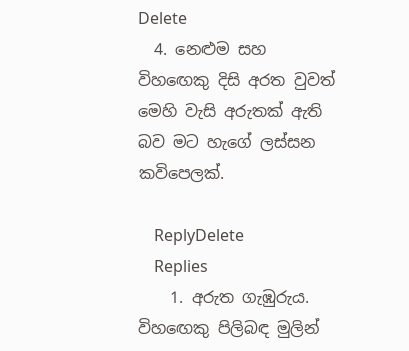Delete
  4. නෙළුම සහ විහඟෙකු දිසි අරත වුවත් මෙහි වැසි අරුතක් ඇති බව මට හැගේ ලස්සන කවිපෙලක්.

    ReplyDelete
    Replies
    1. අරුත ගැඹුරුය. විහඟෙකු පිලිබඳ මුලින්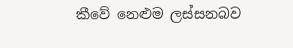කීවේ නෙළුම ලස්සනබව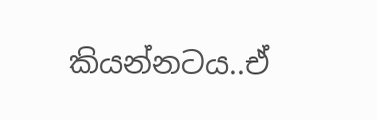කියන්නටය..ඒ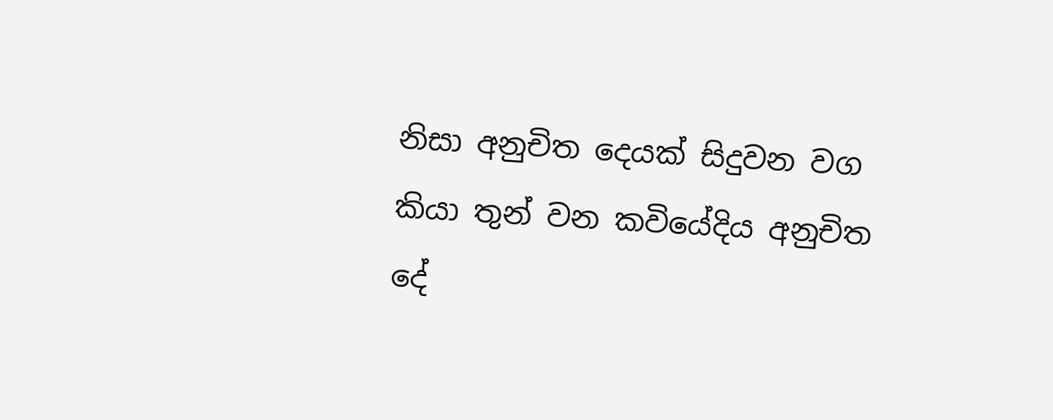නිසා අනුචිත දෙයක් සිදුවන වග කියා තුන් වන කවියේදිය අනුචිත දේ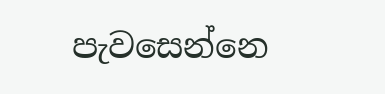පැවසෙන්නෙ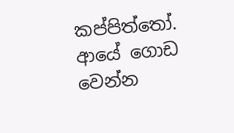කප්පිත්තෝ. ආයේ ගොඩ වෙන්න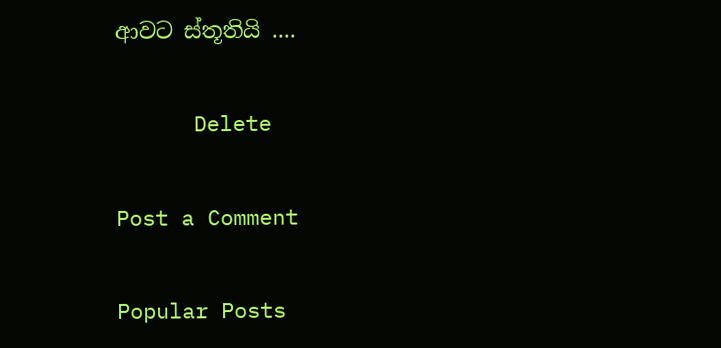ආවට ස්තූතියි ....

      Delete

Post a Comment

Popular Posts